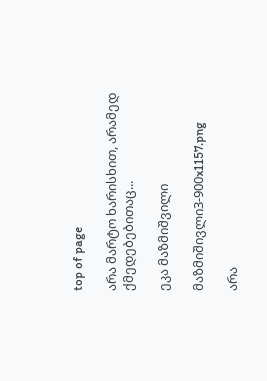top of page

არა მარტო ხარისხით, არამედ ქმედებებითაც...

ეკა მაზმიშვილი

მაზმიშივლი3-900x1157.png

არა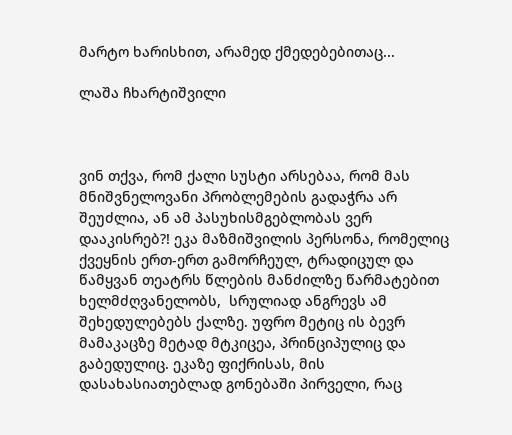მარტო ხარისხით, არამედ ქმედებებითაც...

ლაშა ჩხარტიშვილი



ვინ თქვა, რომ ქალი სუსტი არსებაა, რომ მას მნიშვნელოვანი პრობლემების გადაჭრა არ შეუძლია, ან ამ პასუხისმგებლობას ვერ დააკისრებ?! ეკა მაზმიშვილის პერსონა, რომელიც ქვეყნის ერთ-ერთ გამორჩეულ, ტრადიცულ და წამყვან თეატრს წლების მანძილზე წარმატებით ხელმძღვანელობს,  სრულიად ანგრევს ამ შეხედულებებს ქალზე. უფრო მეტიც ის ბევრ მამაკაცზე მეტად მტკიცეა, პრინციპულიც და გაბედულიც. ეკაზე ფიქრისას, მის დასახასიათებლად გონებაში პირველი, რაც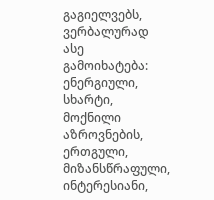გაგიელვებს, ვერბალურად ასე გამოიხატება: ენერგიული, სხარტი, მოქნილი აზროვნების, ერთგული, მიზანსწრაფული, ინტერესიანი,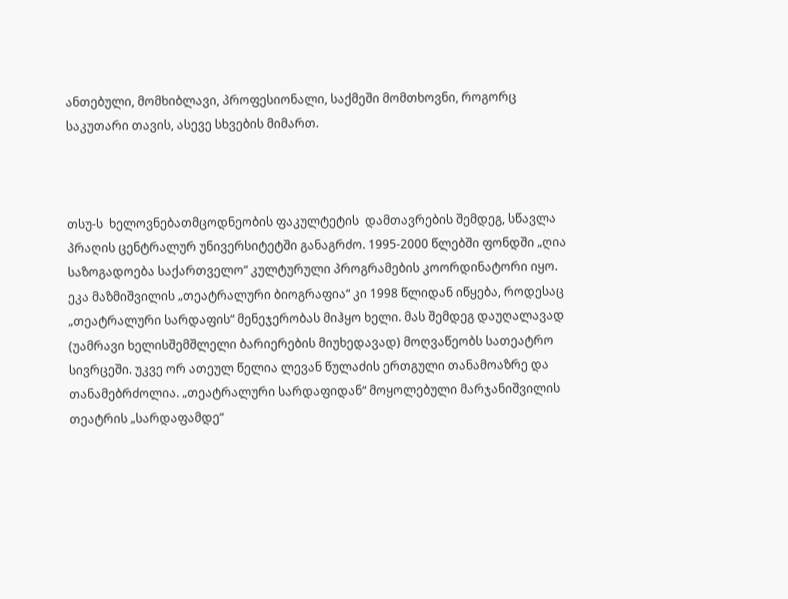ანთებული, მომხიბლავი, პროფესიონალი, საქმეში მომთხოვნი, როგორც საკუთარი თავის, ასევე სხვების მიმართ.



თსუ-ს  ხელოვნებათმცოდნეობის ფაკულტეტის  დამთავრების შემდეგ, სწავლა პრაღის ცენტრალურ უნივერსიტეტში განაგრძო. 1995-2000 წლებში ფონდში „ღია საზოგადოება საქართველო“ კულტურული პროგრამების კოორდინატორი იყო. ეკა მაზმიშვილის „თეატრალური ბიოგრაფია“ კი 1998 წლიდან იწყება, როდესაც „თეატრალური სარდაფის“ მენეჯერობას მიჰყო ხელი. მას შემდეგ დაუღალავად (უამრავი ხელისშემშლელი ბარიერების მიუხედავად) მოღვაწეობს სათეატრო სივრცეში. უკვე ორ ათეულ წელია ლევან წულაძის ერთგული თანამოაზრე და თანამებრძოლია. „თეატრალური სარდაფიდან“ მოყოლებული მარჯანიშვილის თეატრის „სარდაფამდე“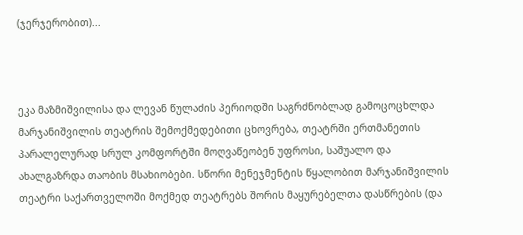(ჯერჯერობით)...



ეკა მაზმიშვილისა და ლევან წულაძის პერიოდში საგრძნობლად გამოცოცხლდა მარჯანიშვილის თეატრის შემოქმედებითი ცხოვრება, თეატრში ერთმანეთის პარალელურად სრულ კომფორტში მოღვაწეობენ უფროსი, საშუალო და ახალგაზრდა თაობის მსახიობები. სწორი მენეჯმენტის წყალობით მარჯანიშვილის თეატრი საქართველოში მოქმედ თეატრებს შორის მაყურებელთა დასწრების (და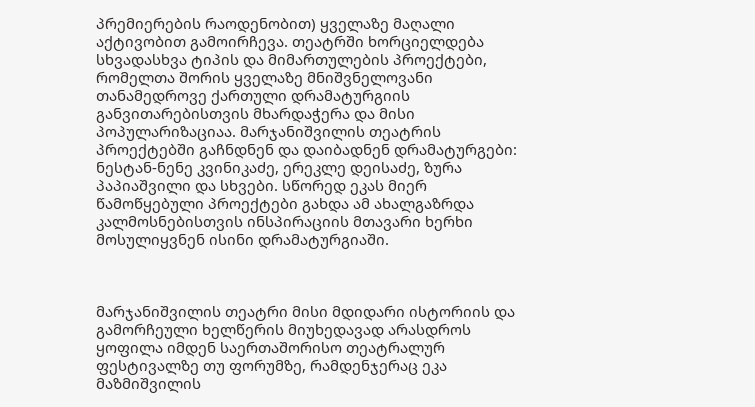პრემიერების რაოდენობით) ყველაზე მაღალი აქტივობით გამოირჩევა. თეატრში ხორციელდება სხვადასხვა ტიპის და მიმართულების პროექტები, რომელთა შორის ყველაზე მნიშვნელოვანი თანამედროვე ქართული დრამატურგიის განვითარებისთვის მხარდაჭერა და მისი პოპულარიზაციაა. მარჯანიშვილის თეატრის პროექტებში გაჩნდნენ და დაიბადნენ დრამატურგები: ნესტან-ნენე კვინიკაძე, ერეკლე დეისაძე, ზურა პაპიაშვილი და სხვები. სწორედ ეკას მიერ წამოწყებული პროექტები გახდა ამ ახალგაზრდა კალმოსნებისთვის ინსპირაციის მთავარი ხერხი მოსულიყვნენ ისინი დრამატურგიაში.



მარჯანიშვილის თეატრი მისი მდიდარი ისტორიის და გამორჩეული ხელწერის მიუხედავად არასდროს ყოფილა იმდენ საერთაშორისო თეატრალურ ფესტივალზე თუ ფორუმზე, რამდენჯერაც ეკა მაზმიშვილის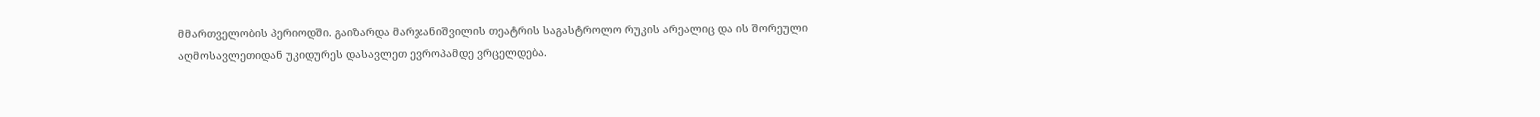მმართველობის პერიოდში. გაიზარდა მარჯანიშვილის თეატრის საგასტროლო რუკის არეალიც და ის შორეული აღმოსავლეთიდან უკიდურეს დასავლეთ ევროპამდე ვრცელდება.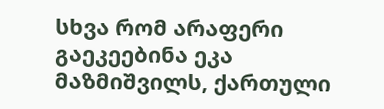სხვა რომ არაფერი გაეკეებინა ეკა მაზმიშვილს, ქართული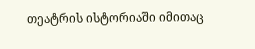თეატრის ისტორიაში იმითაც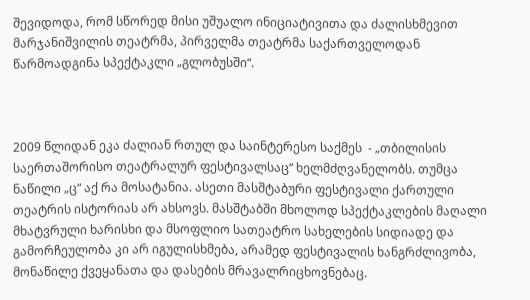შევიდოდა, რომ სწორედ მისი უშუალო ინიციატივითა და ძალისხმევით მარჯანიშვილის თეატრმა, პირველმა თეატრმა საქართველოდან წარმოადგინა სპექტაკლი „გლობუსში“.



2009 წლიდან ეკა ძალიან რთულ და საინტერესო საქმეს  - „თბილისის საერთაშორისო თეატრალურ ფესტივალსაც“ ხელმძღვანელობს. თუმცა ნაწილი „ც“ აქ რა მოსატანია. ასეთი მასშტაბური ფესტივალი ქართული თეატრის ისტორიას არ ახსოვს. მასშტაბში მხოლოდ სპექტაკლების მაღალი მხატვრული ხარისხი და მსოფლიო სათეატრო სახელების სიდიადე და გამორჩეულობა კი არ იგულისხმება, არამედ ფესტივალის ხანგრძლივობა, მონაწილე ქვეყანათა და დასების მრავალრიცხოვნებაც.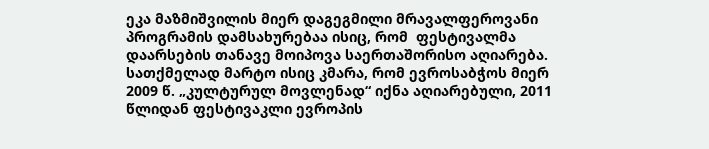ეკა მაზმიშვილის მიერ დაგეგმილი მრავალფეროვანი პროგრამის დამსახურებაა ისიც, რომ  ფესტივალმა დაარსების თანავე მოიპოვა საერთაშორისო აღიარება. სათქმელად მარტო ისიც კმარა, რომ ევროსაბჭოს მიერ 2009 წ. „კულტურულ მოვლენად“ იქნა აღიარებული, 2011 წლიდან ფესტივაკლი ევროპის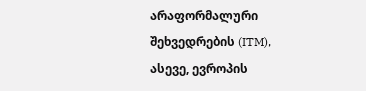არაფორმალური შეხვედრების (ITM), ასევე, ევროპის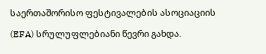საერთაშორისო ფესტივალების ასოციაციის (EFA) სრულუფლებიანი წევრი გახდა.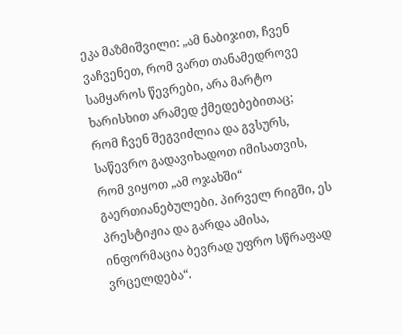ეკა მაზმიშვილი: „ამ ნაბიჯით, ჩვენ ვაჩვენეთ, რომ ვართ თანამედროვე სამყაროს წევრები, არა მარტო ხარისხით არამედ ქმედებებითაც; რომ ჩვენ შეგვიძლია და გვსურს, საწევრო გადავიხადოთ იმისათვის, რომ ვიყოთ „ამ ოჯახში“ გაერთიანებულები. პირველ რიგში, ეს პრესტიჟია და გარდა ამისა, ინფორმაცია ბევრად უფრო სწრაფად ვრცელდება“.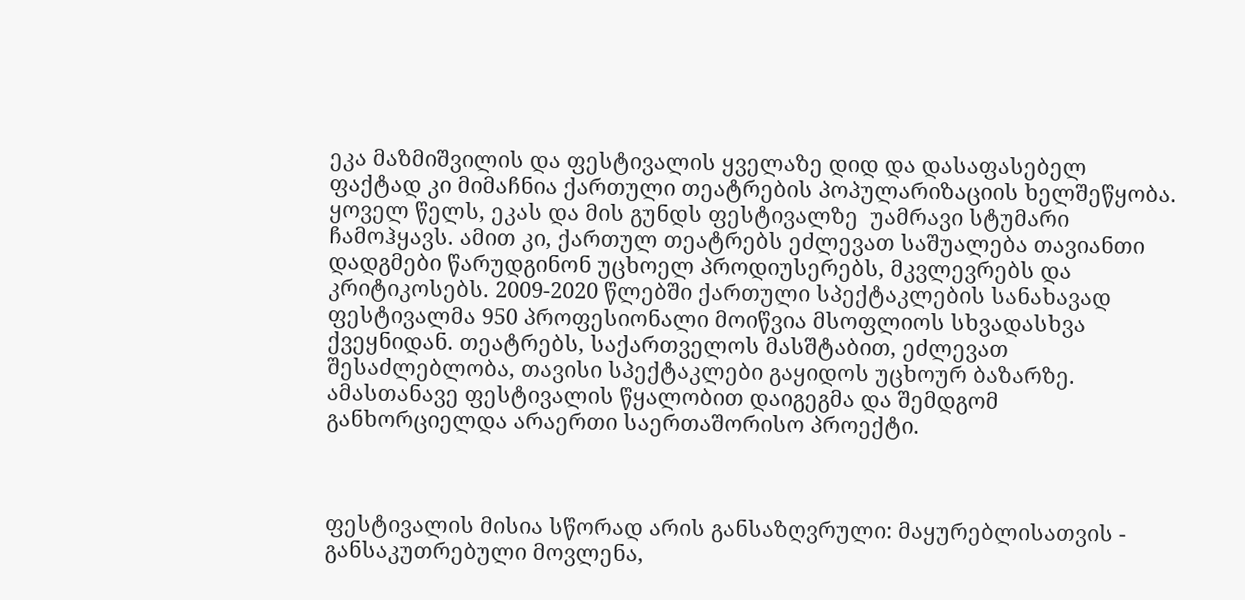ეკა მაზმიშვილის და ფესტივალის ყველაზე დიდ და დასაფასებელ ფაქტად კი მიმაჩნია ქართული თეატრების პოპულარიზაციის ხელშეწყობა. ყოველ წელს, ეკას და მის გუნდს ფესტივალზე  უამრავი სტუმარი ჩამოჰყავს. ამით კი, ქართულ თეატრებს ეძლევათ საშუალება თავიანთი დადგმები წარუდგინონ უცხოელ პროდიუსერებს, მკვლევრებს და კრიტიკოსებს. 2009-2020 წლებში ქართული სპექტაკლების სანახავად ფესტივალმა 950 პროფესიონალი მოიწვია მსოფლიოს სხვადასხვა ქვეყნიდან. თეატრებს, საქართველოს მასშტაბით, ეძლევათ შესაძლებლობა, თავისი სპექტაკლები გაყიდოს უცხოურ ბაზარზე. ამასთანავე ფესტივალის წყალობით დაიგეგმა და შემდგომ განხორციელდა არაერთი საერთაშორისო პროექტი.



ფესტივალის მისია სწორად არის განსაზღვრული: მაყურებლისათვის - განსაკუთრებული მოვლენა,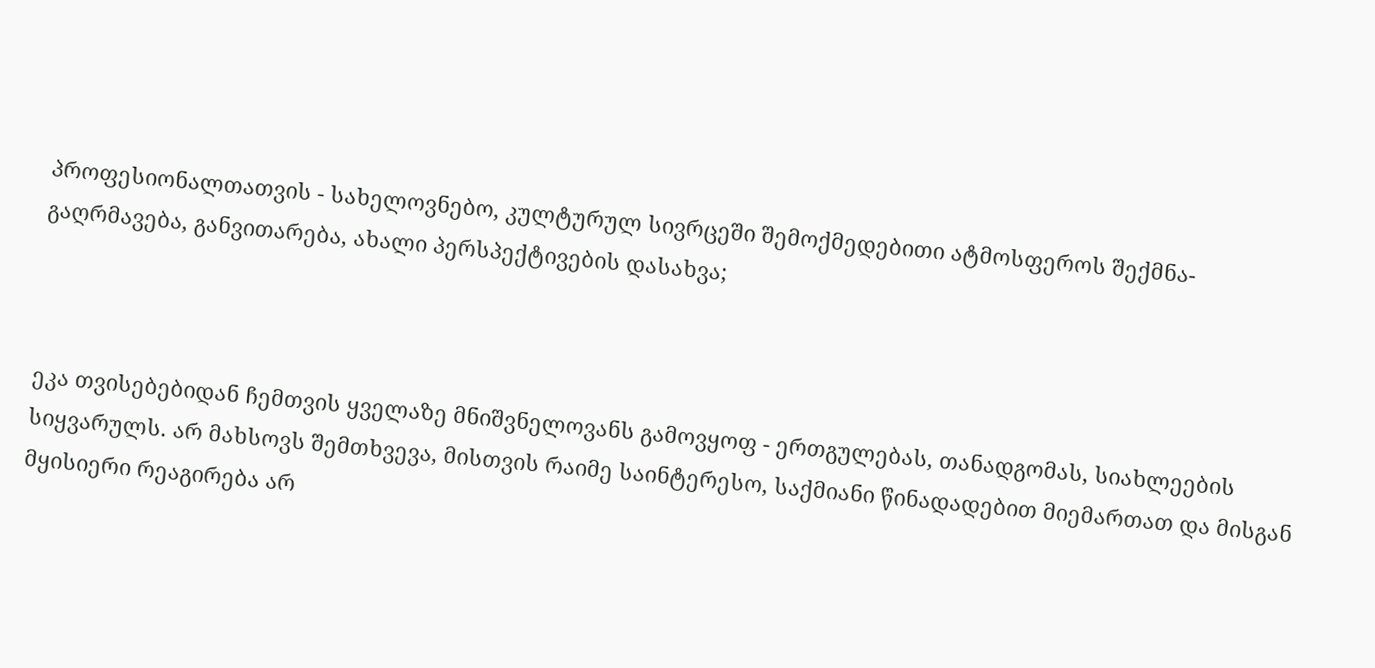პროფესიონალთათვის - სახელოვნებო, კულტურულ სივრცეში შემოქმედებითი ატმოსფეროს შექმნა-გაღრმავება, განვითარება, ახალი პერსპექტივების დასახვა;



ეკა თვისებებიდან ჩემთვის ყველაზე მნიშვნელოვანს გამოვყოფ - ერთგულებას, თანადგომას, სიახლეების სიყვარულს. არ მახსოვს შემთხვევა, მისთვის რაიმე საინტერესო, საქმიანი წინადადებით მიემართათ და მისგან მყისიერი რეაგირება არ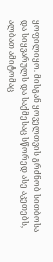ყოფილიყო. მისგან ყოველთვის გრძნობ სითბოსა და სიყვარულს და საქმესაც სწორედ ასე აკეთებს, ალბათ ამიტომაც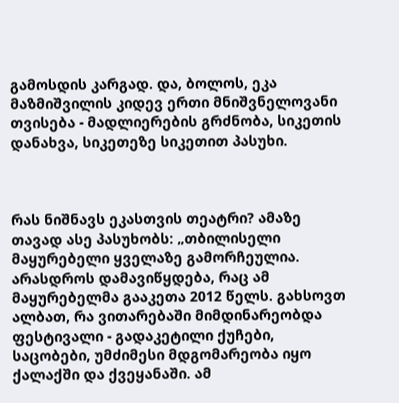გამოსდის კარგად. და, ბოლოს, ეკა მაზმიშვილის კიდევ ერთი მნიშვნელოვანი თვისება - მადლიერების გრძნობა, სიკეთის დანახვა, სიკეთეზე სიკეთით პასუხი.



რას ნიშნავს ეკასთვის თეატრი? ამაზე თავად ასე პასუხობს: „თბილისელი მაყურებელი ყველაზე გამორჩეულია. არასდროს დამავიწყდება, რაც ამ მაყურებელმა გააკეთა 2012 წელს. გახსოვთ ალბათ, რა ვითარებაში მიმდინარეობდა ფესტივალი - გადაკეტილი ქუჩები, საცობები, უმძიმესი მდგომარეობა იყო ქალაქში და ქვეყანაში. ამ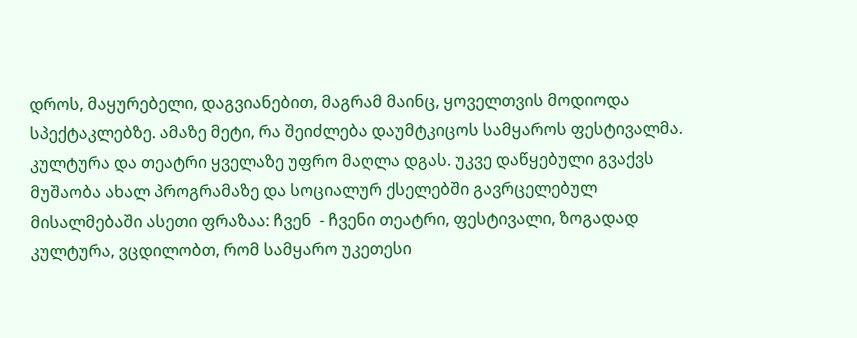დროს, მაყურებელი, დაგვიანებით, მაგრამ მაინც, ყოველთვის მოდიოდა სპექტაკლებზე. ამაზე მეტი, რა შეიძლება დაუმტკიცოს სამყაროს ფესტივალმა. კულტურა და თეატრი ყველაზე უფრო მაღლა დგას. უკვე დაწყებული გვაქვს მუშაობა ახალ პროგრამაზე და სოციალურ ქსელებში გავრცელებულ მისალმებაში ასეთი ფრაზაა: ჩვენ  - ჩვენი თეატრი, ფესტივალი, ზოგადად კულტურა, ვცდილობთ, რომ სამყარო უკეთესი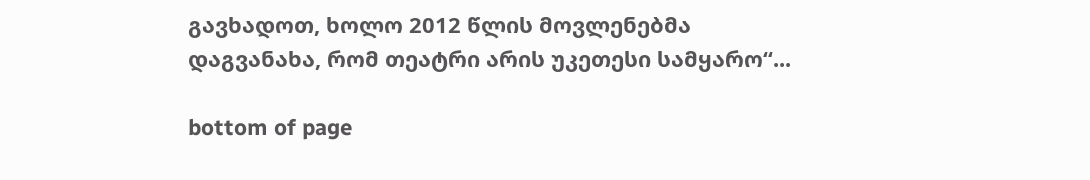გავხადოთ, ხოლო 2012 წლის მოვლენებმა დაგვანახა, რომ თეატრი არის უკეთესი სამყარო“...

bottom of page